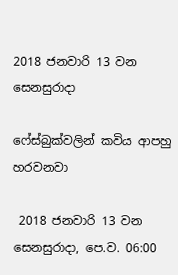2018 ජනවාරි 13 වන සෙනසුරාදා

ෆේස්බුක්වලින් කවිය ආපහු හරවනවා

 2018 ජනවාරි 13 වන සෙනසුරාදා, පෙ.ව. 06:00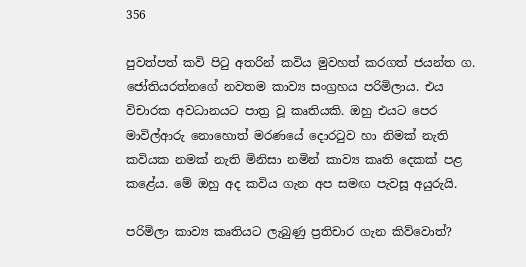356

පුවත්පත් කවි පිටු අතරින් කවිය මුවහත් කරගත් ජයන්ත ග. ජෝතියරත්නගේ නවතම කාව්‍ය සංග්‍රහය පරිමිලාය. එය විචාරක අවධානයට පාත්‍ර වූ කෘතියකි. ඔහු එයට පෙර මාවිල්ආරු නොහොත් මරණයේ දොරටුව හා නිමක් නැති කවියක නමක් නැති මිනිසා නමින් කාව්‍ය කෘති දෙකක් පළ කළේය. මේ ඔහු අද කවිය ගැන අප සමඟ පැවසූ අයුරුයි.

පරිමිලා කාව්‍ය කෘතියට ලැබුණු ප්‍රතිචාර ගැන කිව්වොත්?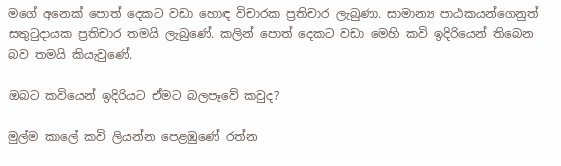මගේ අනෙක් පොත් දෙකට වඩා හොඳ විචාරක ප්‍රතිචාර ලැබුණා. සාමාන්‍ය පාඨකයන්ගෙනුත් සතුටුදායක ප්‍රතිචාර තමයි ලැබුණේ. කලින් පොත් දෙකට වඩා මෙහි කවි ඉදිරියෙන් තිබෙන බව තමයි කියැවුණේ.

ඔබට කවියෙන් ඉදිරියට ඒමට බලපෑවේ කවුද?

මුල්ම කාලේ කවි ලියන්න පෙළඹුණේ රත්න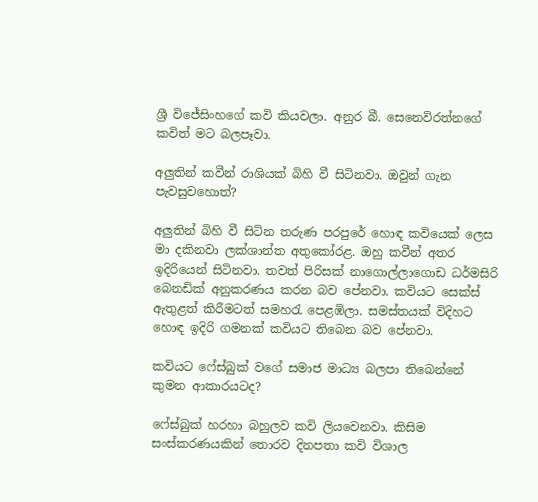ශ්‍රී විජේසිංහගේ කවි කියවලා. අනුර බී. සෙනෙවිරත්නගේ කවිත් මට බලපෑවා.

අලුතින් කවීන් රාශියක් බිහි වී සිටිනවා. ඔවුන් ගැන පැවසුවහොත්?

අලුතින් බිහි වී සිටින තරුණ පරපුරේ හොඳ කවියෙක් ලෙස මා දකිනවා ලක්ශාන්ත අතුකෝරළ. ඔහු කවීන් අතර ඉදිරියෙන් සිටිනවා. තවත් පිරිසක් නාගොල්ලාගොඩ ධර්මසිරි බෙනඩික් අනුකරණය කරන බව පේනවා. කවියට සෙක්ස් ඇතුළත් කිරීමටත් සමහරැ පෙළඹිලා. සමස්තයක් විදිහට හොඳ ඉදිරි ගමනක් කවියට තිබෙන බව පේනවා.

කවියට ෆේස්බුක් වගේ සමාජ මාධ්‍ය බලපා තිබෙන්නේ කුමන ආකාරයටද?

ෆේස්බුක් හරහා බහුලව කවි ලියවෙනවා. කිසිම සංස්කරණයකින් තොරව දිනපතා කවි විශාල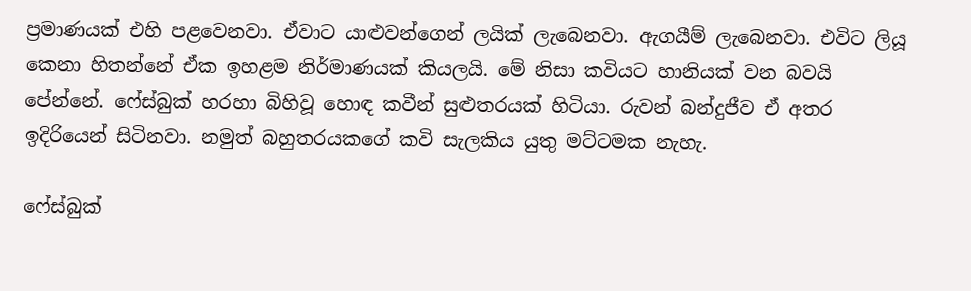ප්‍රමාණයක් එහි පළවෙනවා. ඒවාට යාළුවන්ගෙන් ලයික් ලැබෙනවා. ඇගයීම් ලැබෙනවා. එවිට ලියූ කෙනා හිතන්නේ ඒක ඉහළම නිර්මාණයක් කියලයි. මේ නිසා කවියට හානියක් වන බවයි පේන්නේ. ෆේස්බුක් හරහා බිහිවූ හොඳ කවීන් සුළුතරයක් හිටියා. රුවන් බන්දුජීව ඒ අතර ඉදිරියෙන් සිටිනවා. නමුත් බහුතරයකගේ කවි සැලකිය යුතු මට්ටමක නැහැ.

ෆේස්බුක්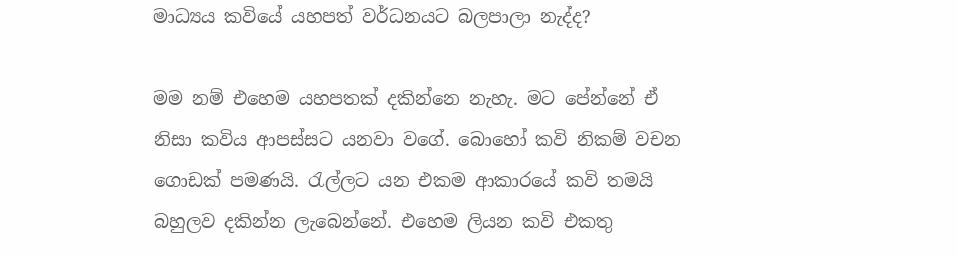මාධ්‍යය කවියේ යහපත් වර්ධනයට බලපාලා නැද්ද?

මම නම් එහෙම යහපතක් දකින්නෙ නැහැ. මට පේන්නේ ඒ නිසා කවිය ආපස්සට යනවා වගේ. බොහෝ කවි නිකම් වචන ගොඩක් පමණයි. රැල්ලට යන එකම ආකාරයේ කවි තමයි බහුලව දකින්න ලැබෙන්නේ. එහෙම ලියන කවි එකතු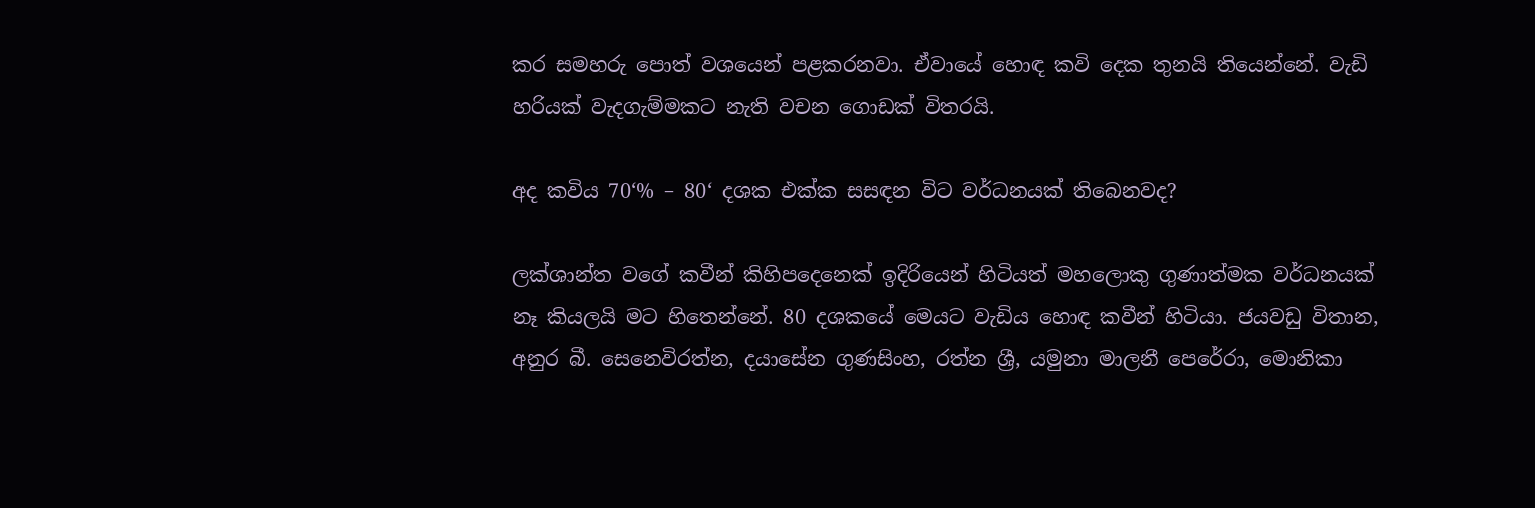කර සමහරු පොත් වශයෙන් පළකරනවා. ඒවායේ හොඳ කවි දෙක තුනයි තියෙන්නේ. වැඩි හරියක් වැදගැම්මකට නැති වචන ගොඩක් විතරයි.

අද කවිය 70‘% – 80‘ දශක එක්ක සසඳන විට වර්ධනයක් තිබෙනවද?

ලක්ශාන්ත වගේ කවීන් කිහිපදෙනෙක් ඉදිරියෙන් හිටියත් මහලොකු ගුණාත්මක වර්ධනයක් නෑ කියලයි මට හිතෙන්නේ. 80 දශකයේ මෙයට වැඩිය හොඳ කවීන් හිටියා. ජයවඩු විතාන, අනුර බී. සෙනෙවිරත්න, දයාසේන ගුණසිංහ, රත්න ශ්‍රී, යමුනා මාලනී පෙරේරා, මොනිකා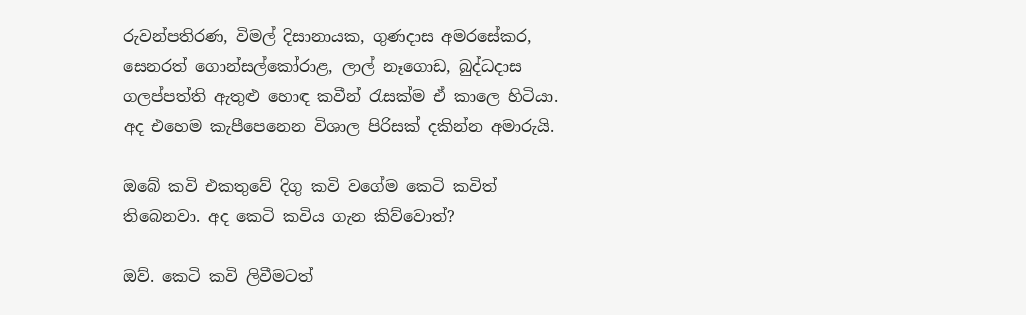රුවන්පතිරණ, විමල් දිසානායක, ගුණදාස අමරසේකර, සෙනරත් ගොන්සල්කෝරාළ, ලාල් නෑගොඩ, බුද්ධදාස ගලප්පත්ති ඇතුළු හොඳ කවීන් රැසක්ම ඒ කාලෙ හිටියා. අද එහෙම කැපීපෙනෙන විශාල පිරිසක් දකින්න අමාරුයි.

ඔබේ කවි එකතුවේ දිගු කවි වගේම කෙටි කවිත් තිබෙනවා. අද කෙටි කවිය ගැන කිව්වොත්?

ඔව්. කෙටි කවි ලිවීමටත්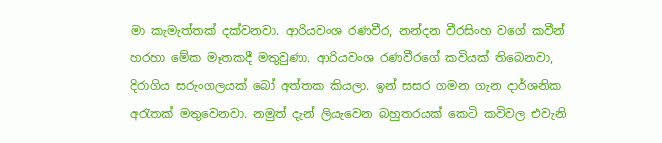මා කැමැත්තක් දක්වනවා. ආරියවංශ රණවීර, නන්දන වීරසිංහ වගේ කවීන් හරහා මේක මෑතකදී මතුවුණා. ආරියවංශ රණවීරගේ කවියක් තිබෙනවා, දිරාගිය සරුංගලයක් බෝ අත්තක කියලා. ඉන් සසර ගමන ගැන දාර්ශනික අරැතක් මතුවෙනවා. නමුත් දැන් ලියැවෙන බහුතරයක් කෙටි කවිවල එවැනි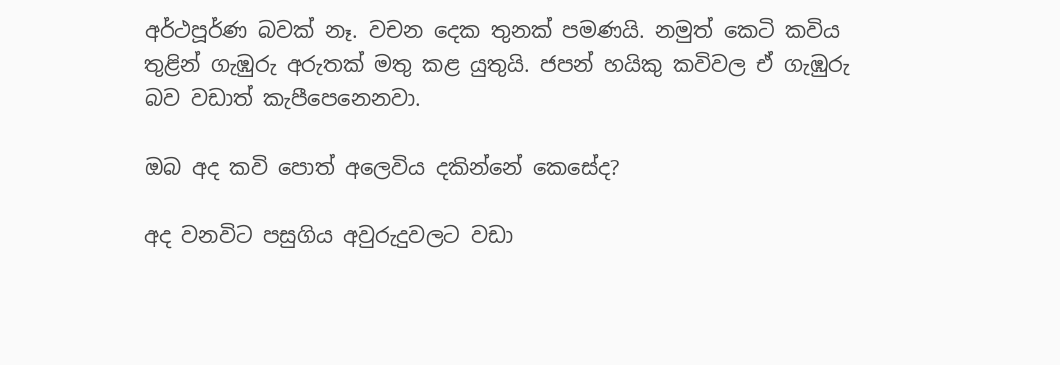අර්ථපූර්ණ බවක් නෑ. වචන දෙක තුනක් පමණයි. නමුත් කෙටි කවිය තුළින් ගැඹුරු අරුතක් මතු කළ යුතුයි. ජපන් හයිකු කවිවල ඒ ගැඹුරු බව වඩාත් කැපීපෙනෙනවා.

ඔබ අද කවි පොත් අලෙවිය දකින්නේ කෙසේද?

අද වනවිට පසුගිය අවුරුදුවලට වඩා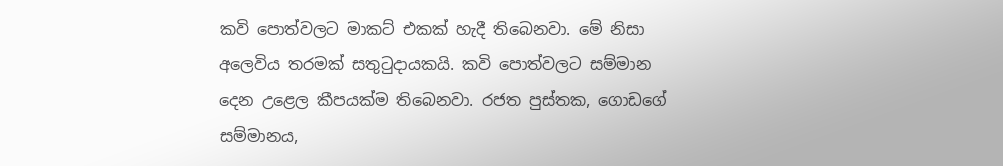කවි පොත්වලට මාකට් එකක් හැදී තිබෙනවා. මේ නිසා අලෙවිය තරමක් සතුටුදායකයි. කවි පොත්වලට සම්මාන දෙන උළෙල කීපයක්ම තිබෙනවා. රජත පුස්තක, ගොඩගේ සම්මානය,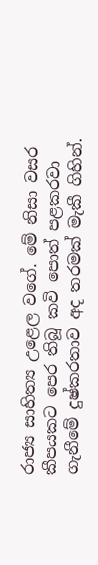රාජ්‍ය සාහිත්‍ය උළෙල වගේ. මේ නිසා වසර කීපයකට පෙර තිබූ කවි පොත් පළකරවා ගැනීමේ දුෂ්කරතාව අද තරමක් මැකී ගිහින්.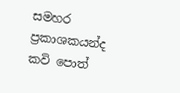සමහර ප්‍රකාශකයන්ද කවි පොත්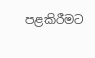පළකිරීමට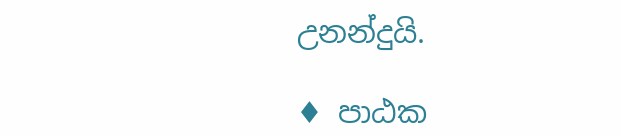උනන්දුයි.

♦ පාඨක